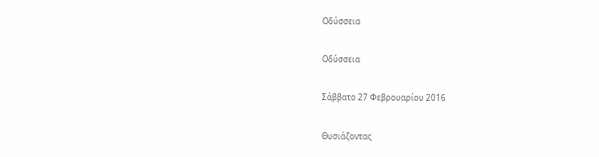Οδύσσεια

Οδύσσεια

Σάββατο 27 Φεβρουαρίου 2016

Θυσιάζοντας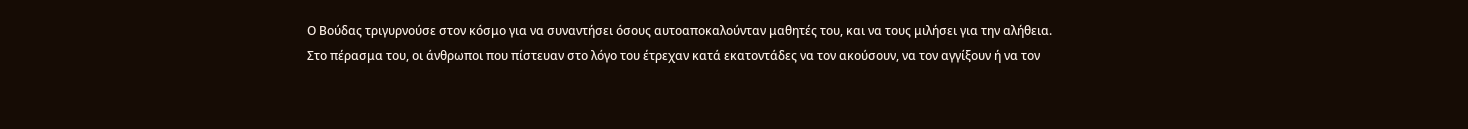Ο Βούδας τριγυρνούσε στον κόσμο για να συναντήσει όσους αυτοαποκαλούνταν μαθητές του, και να τους μιλήσει για την αλήθεια.
Στο πέρασμα του, οι άνθρωποι που πίστευαν στο λόγο του έτρεχαν κατά εκατοντάδες να τον ακούσουν, να τον αγγίξουν ή να τον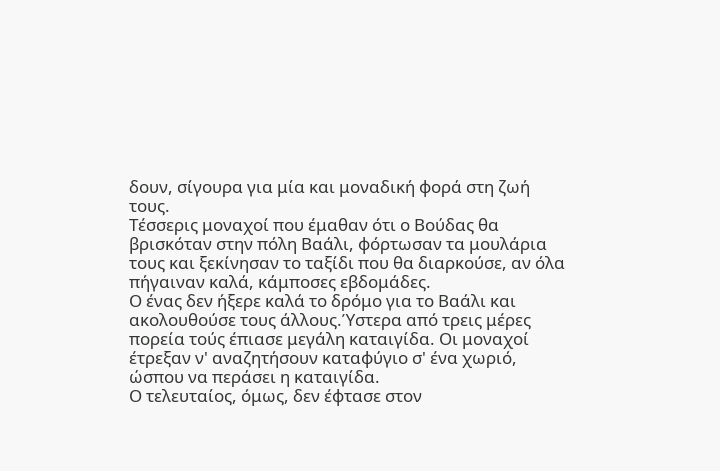δουν, σίγουρα για μία και μοναδική φορά στη ζωή τους.
Τέσσερις μοναχοί που έμαθαν ότι ο Βούδας θα βρισκόταν στην πόλη Βαάλι, φόρτωσαν τα μουλάρια τους και ξεκίνησαν το ταξίδι που θα διαρκούσε, αν όλα πήγαιναν καλά, κάμποσες εβδομάδες.
Ο ένας δεν ήξερε καλά το δρόμο για το Βαάλι και ακολουθούσε τους άλλους.Ύστερα από τρεις μέρες πορεία τούς έπιασε μεγάλη καταιγίδα. Οι μοναχοί έτρεξαν ν' αναζητήσουν καταφύγιο σ' ένα χωριό, ώσπου να περάσει η καταιγίδα.
Ο τελευταίος, όμως, δεν έφτασε στον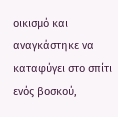οικισμό και αναγκάστηκε να καταφύγει στο σπίτι ενός βοσκού,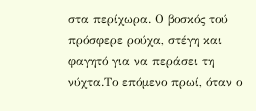στα περίχωρα. Ο βοσκός τού πρόσφερε ρούχα, στέγη και φαγητό για να περάσει τη νύχτα.Το επόμενο πρωί, όταν ο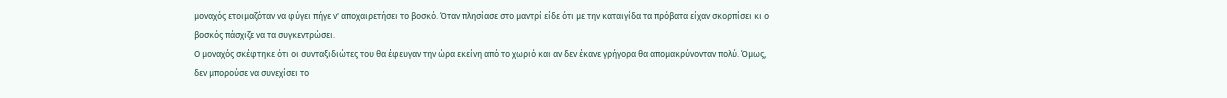μοναχός ετοιμαζόταν να φύγει πήγε ν' αποχαιρετήσει το βοσκό. Όταν πλησίασε στο μαντρί είδε ότι με την καταιγίδα τα πρόβατα είχαν σκορπίσει κι ο βοσκός πάσχιζε να τα συγκεντρώσει.
Ο μοναχός σκέφτηκε ότι οι συνταξιδιώτες του θα έφευγαν την ώρα εκείνη από το χωριό και αν δεν έκανε γρήγορα θα απομακρύνονταν πολύ. Όμως, δεν μπορούσε να συνεχίσει το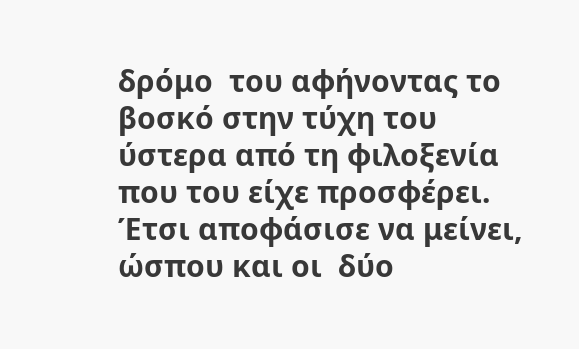δρόμο  του αφήνοντας το βοσκό στην τύχη του ύστερα από τη φιλοξενία που του είχε προσφέρει. Έτσι αποφάσισε να μείνει, ώσπου και οι  δύο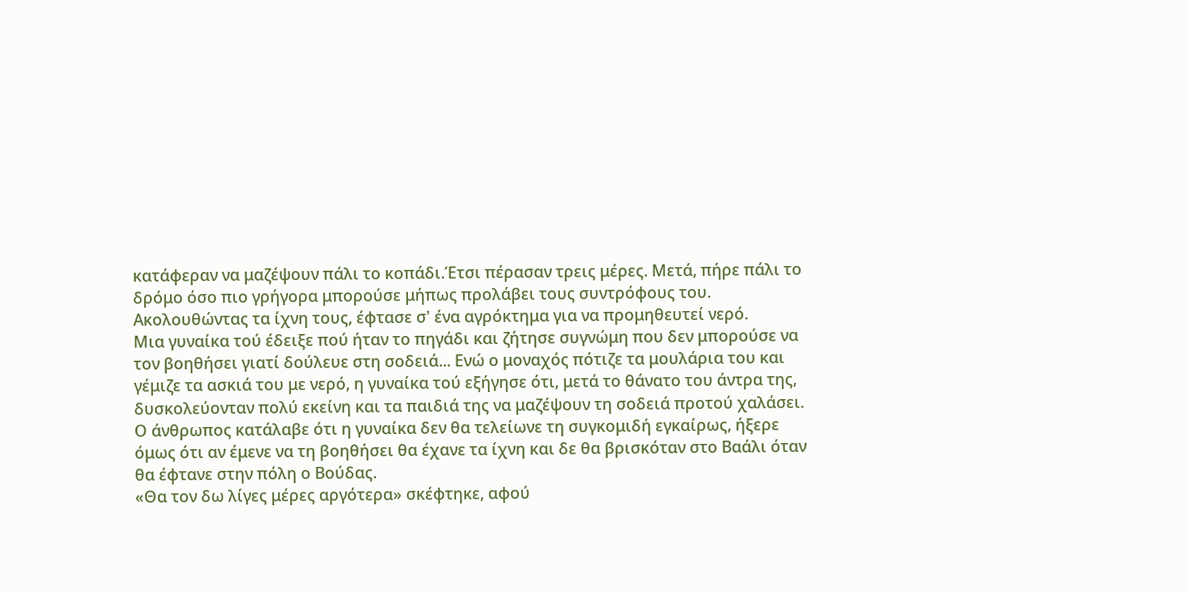κατάφεραν να μαζέψουν πάλι το κοπάδι.Έτσι πέρασαν τρεις μέρες. Μετά, πήρε πάλι το δρόμο όσο πιο γρήγορα μπορούσε μήπως προλάβει τους συντρόφους του.
Ακολουθώντας τα ίχνη τους, έφτασε σ' ένα αγρόκτημα για να προμηθευτεί νερό.
Μια γυναίκα τού έδειξε πού ήταν το πηγάδι και ζήτησε συγνώμη που δεν μπορούσε να τον βοηθήσει γιατί δούλευε στη σοδειά... Ενώ ο μοναχός πότιζε τα μουλάρια του και γέμιζε τα ασκιά του με νερό, η γυναίκα τού εξήγησε ότι, μετά το θάνατο του άντρα της, δυσκολεύονταν πολύ εκείνη και τα παιδιά της να μαζέψουν τη σοδειά προτού χαλάσει.
Ο άνθρωπος κατάλαβε ότι η γυναίκα δεν θα τελείωνε τη συγκομιδή εγκαίρως, ήξερε όμως ότι αν έμενε να τη βοηθήσει θα έχανε τα ίχνη και δε θα βρισκόταν στο Βαάλι όταν θα έφτανε στην πόλη ο Βούδας.
«Θα τον δω λίγες μέρες αργότερα» σκέφτηκε, αφού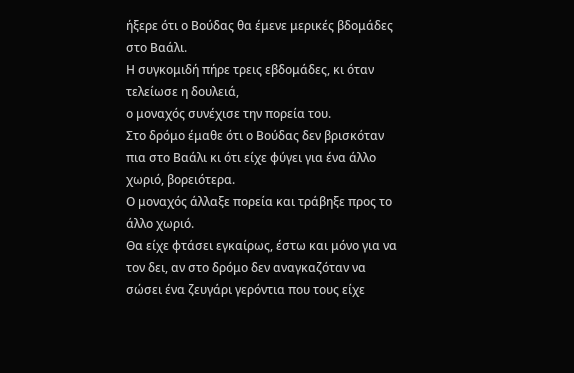ήξερε ότι ο Βούδας θα έμενε μερικές βδομάδες στο Βαάλι.
Η συγκομιδή πήρε τρεις εβδομάδες, κι όταν τελείωσε η δουλειά,
ο μοναχός συνέχισε την πορεία του.
Στο δρόμο έμαθε ότι ο Βούδας δεν βρισκόταν πια στο Βαάλι κι ότι είχε φύγει για ένα άλλο χωριό, βορειότερα.
Ο μοναχός άλλαξε πορεία και τράβηξε προς το άλλο χωριό.
Θα είχε φτάσει εγκαίρως, έστω και μόνο για να τον δει, αν στο δρόμο δεν αναγκαζόταν να σώσει ένα ζευγάρι γερόντια που τους είχε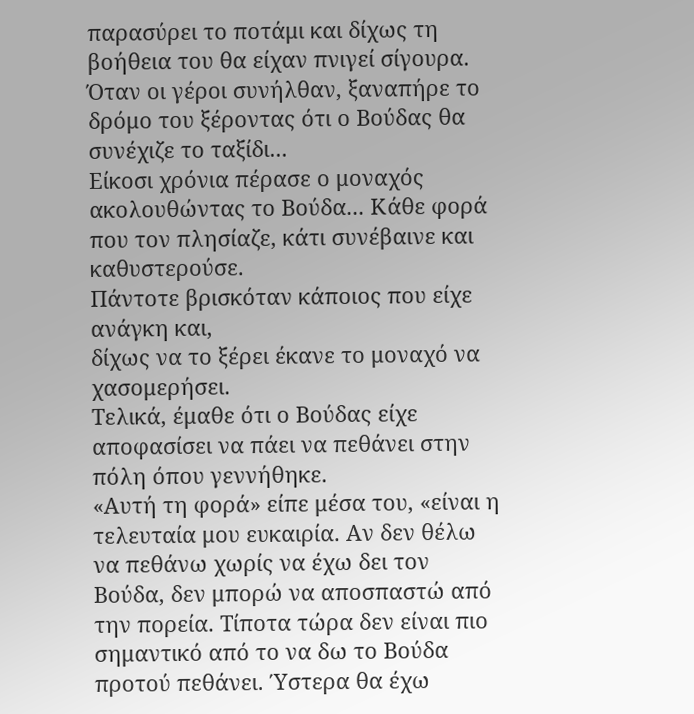παρασύρει το ποτάμι και δίχως τη βοήθεια του θα είχαν πνιγεί σίγουρα. Όταν οι γέροι συνήλθαν, ξαναπήρε το δρόμο του ξέροντας ότι ο Βούδας θα συνέχιζε το ταξίδι...
Είκοσι χρόνια πέρασε ο μοναχός ακολουθώντας το Βούδα... Κάθε φορά που τον πλησίαζε, κάτι συνέβαινε και καθυστερούσε.
Πάντοτε βρισκόταν κάποιος που είχε ανάγκη και,
δίχως να το ξέρει έκανε το μοναχό να χασομερήσει.
Τελικά, έμαθε ότι ο Βούδας είχε αποφασίσει να πάει να πεθάνει στην πόλη όπου γεννήθηκε.
«Αυτή τη φορά» είπε μέσα του, «είναι η τελευταία μου ευκαιρία. Αν δεν θέλω να πεθάνω χωρίς να έχω δει τον Βούδα, δεν μπορώ να αποσπαστώ από την πορεία. Τίποτα τώρα δεν είναι πιο σημαντικό από το να δω το Βούδα προτού πεθάνει. Ύστερα θα έχω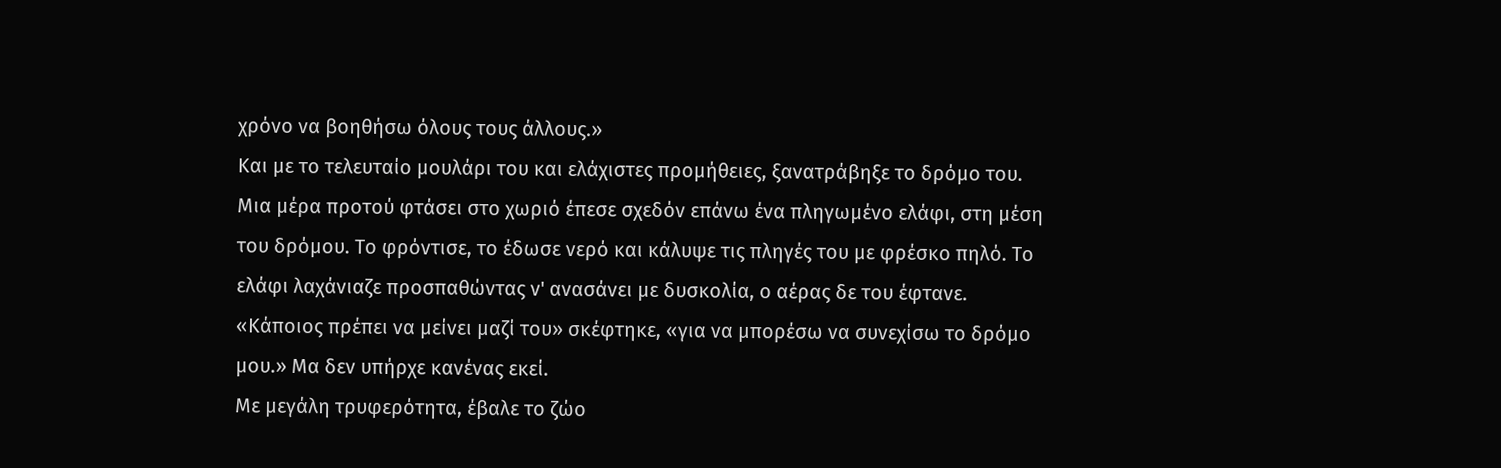χρόνο να βοηθήσω όλους τους άλλους.»
Και με το τελευταίο μουλάρι του και ελάχιστες προμήθειες, ξανατράβηξε το δρόμο του.
Μια μέρα προτού φτάσει στο χωριό έπεσε σχεδόν επάνω ένα πληγωμένο ελάφι, στη μέση του δρόμου. Το φρόντισε, το έδωσε νερό και κάλυψε τις πληγές του με φρέσκο πηλό. Το ελάφι λαχάνιαζε προσπαθώντας ν' ανασάνει με δυσκολία, ο αέρας δε του έφτανε.
«Κάποιος πρέπει να μείνει μαζί του» σκέφτηκε, «για να μπορέσω να συνεχίσω το δρόμο μου.» Μα δεν υπήρχε κανένας εκεί.
Με μεγάλη τρυφερότητα, έβαλε το ζώο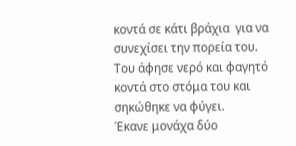κοντά σε κάτι βράχια  για να συνεχίσει την πορεία του. Του άφησε νερό και φαγητό κοντά στο στόμα του και σηκώθηκε να φύγει.
Έκανε μονάχα δύο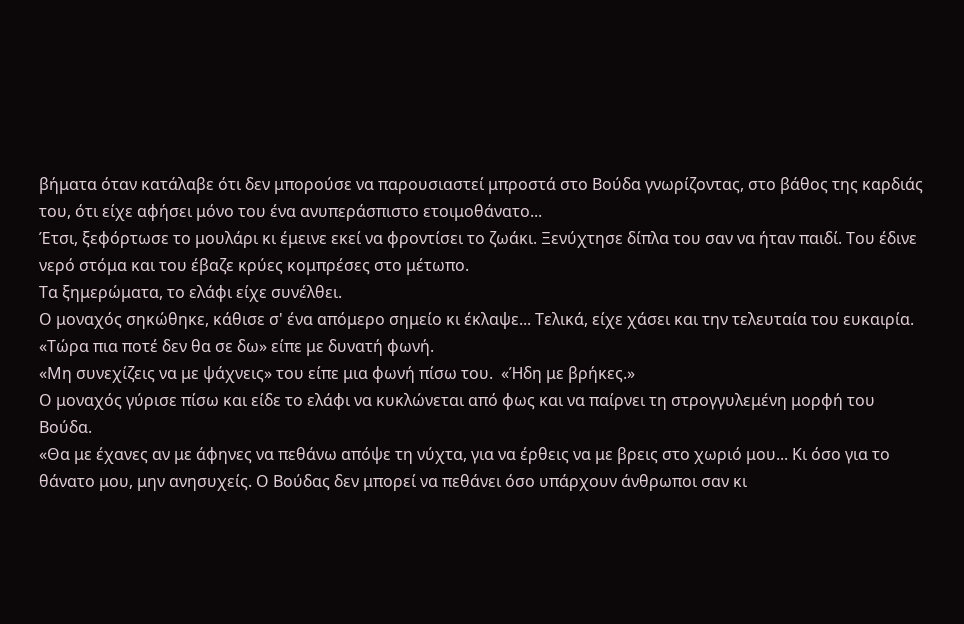βήματα όταν κατάλαβε ότι δεν μπορούσε να παρουσιαστεί μπροστά στο Βούδα γνωρίζοντας, στο βάθος της καρδιάς του, ότι είχε αφήσει μόνο του ένα ανυπεράσπιστο ετοιμοθάνατο...
Έτσι, ξεφόρτωσε το μουλάρι κι έμεινε εκεί να φροντίσει το ζωάκι. Ξενύχτησε δίπλα του σαν να ήταν παιδί. Του έδινε νερό στόμα και του έβαζε κρύες κομπρέσες στο μέτωπο.
Τα ξημερώματα, το ελάφι είχε συνέλθει.
Ο μοναχός σηκώθηκε, κάθισε σ' ένα απόμερο σημείο κι έκλαψε... Τελικά, είχε χάσει και την τελευταία του ευκαιρία.
«Τώρα πια ποτέ δεν θα σε δω» είπε με δυνατή φωνή.
«Μη συνεχίζεις να με ψάχνεις» του είπε μια φωνή πίσω του.  «Ήδη με βρήκες.»
Ο μοναχός γύρισε πίσω και είδε το ελάφι να κυκλώνεται από φως και να παίρνει τη στρογγυλεμένη μορφή του Βούδα.
«Θα με έχανες αν με άφηνες να πεθάνω απόψε τη νύχτα, για να έρθεις να με βρεις στο χωριό μου... Κι όσο για το θάνατο μου, μην ανησυχείς. Ο Βούδας δεν μπορεί να πεθάνει όσο υπάρχουν άνθρωποι σαν κι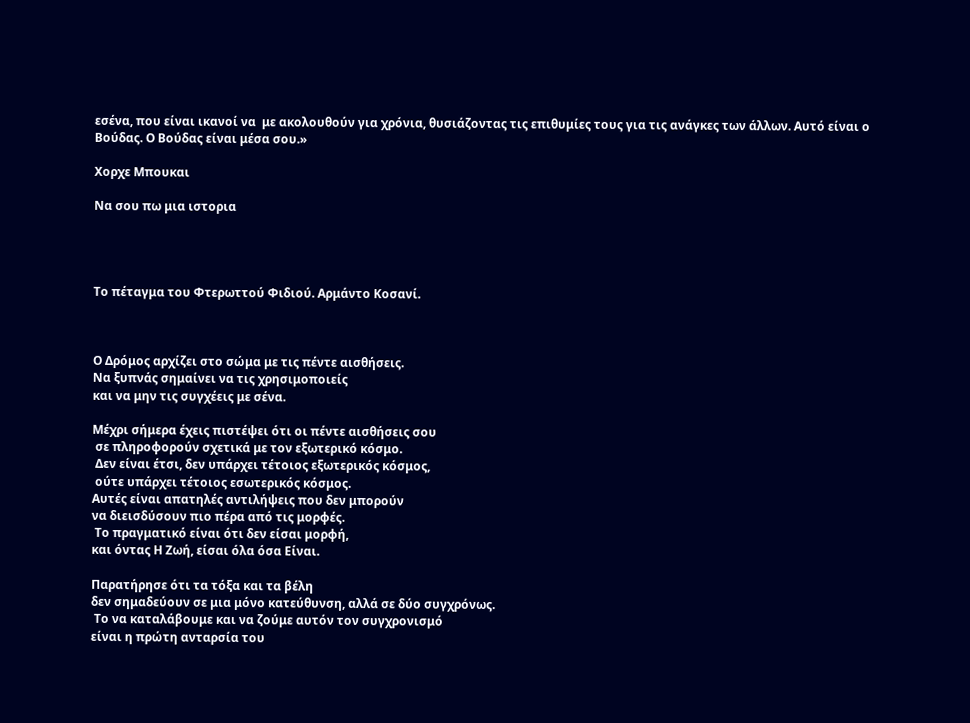εσένα, που είναι ικανοί να  με ακολουθούν για χρόνια, θυσιάζοντας τις επιθυμίες τους για τις ανάγκες των άλλων. Αυτό είναι ο Βούδας. Ο Βούδας είναι μέσα σου.»

Χορχε Μπουκαι

Να σου πω μια ιστορια




Το πέταγμα του Φτερωττού Φιδιού. Αρμάντο Κοσανί.



Ο Δρόμος αρχίζει στο σώμα με τις πέντε αισθήσεις.
Να ξυπνάς σημαίνει να τις χρησιμοποιείς
και να μην τις συγχέεις με σένα.

Μέχρι σήμερα έχεις πιστέψει ότι οι πέντε αισθήσεις σου
 σε πληροφορούν σχετικά με τον εξωτερικό κόσμο.
 Δεν είναι έτσι, δεν υπάρχει τέτοιος εξωτερικός κόσμος,
 ούτε υπάρχει τέτοιος εσωτερικός κόσμος.
Αυτές είναι απατηλές αντιλήψεις που δεν μπορούν
να διεισδύσουν πιο πέρα από τις μορφές.
 Το πραγματικό είναι ότι δεν είσαι μορφή,
και όντας Η Ζωή, είσαι όλα όσα Είναι.

Παρατήρησε ότι τα τόξα και τα βέλη
δεν σημαδεύουν σε μια μόνο κατεύθυνση, αλλά σε δύο συγχρόνως.
 Το να καταλάβουμε και να ζούμε αυτόν τον συγχρονισμό
είναι η πρώτη ανταρσία του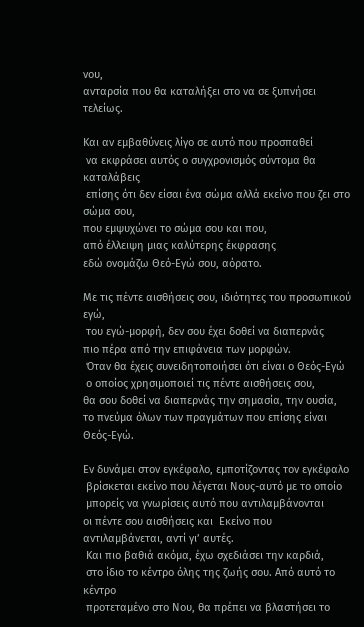νου,
ανταρσία που θα καταλήξει στο να σε ξυπνήσει τελείως.

Και αν εμβαθύνεις λίγο σε αυτό που προσπαθεί
 να εκφράσει αυτός ο συγχρονισμός σύντομα θα καταλάβεις
 επίσης ότι δεν είσαι ένα σώμα αλλά εκείνο που ζει στο σώμα σου,
που εμψυχώνει το σώμα σου και που,
από έλλειψη μιας καλύτερης έκφρασης
εδώ ονομάζω Θεό-Εγώ σου, αόρατο.

Με τις πέντε αισθήσεις σου, ιδιότητες του προσωπικού εγώ,
 του εγώ-μορφή, δεν σου έχει δοθεί να διαπερνάς
πιο πέρα από την επιφάνεια των μορφών.
 Όταν θα έχεις συνειδητοποιήσει ότι είναι ο Θεός-Εγώ
 ο οποίος χρησιμοποιεί τις πέντε αισθήσεις σου,
θα σου δοθεί να διαπερνάς την σημασία, την ουσία,
το πνεύμα όλων των πραγμάτων που επίσης είναι Θεός-Εγώ.

Εν δυνάμει στον εγκέφαλο, εμποτίζοντας τον εγκέφαλο
 βρίσκεται εκείνο που λέγεται Νους-αυτό με το οποίο
 μπορείς να γνωρίσεις αυτό που αντιλαμβάνονται
οι πέντε σου αισθήσεις και  Εκείνο που αντιλαμβάνεται, αντί γι’ αυτές.
 Και πιο βαθιά ακόμα, έχω σχεδιάσει την καρδιά,
 στο ίδιο το κέντρο όλης της ζωής σου. Από αυτό το κέντρο
 προτεταμένο στο Νου, θα πρέπει να βλαστήσει το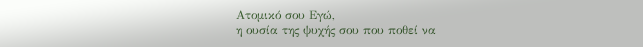Ατομικό σου Εγώ,
η ουσία της ψυχής σου που ποθεί να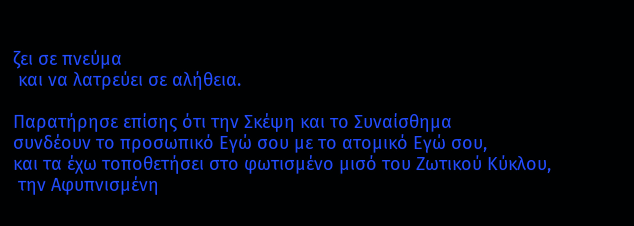ζει σε πνεύμα
 και να λατρεύει σε αλήθεια.

Παρατήρησε επίσης ότι την Σκέψη και το Συναίσθημα
συνδέουν το προσωπικό Εγώ σου με το ατομικό Εγώ σου,
και τα έχω τοποθετήσει στο φωτισμένο μισό του Ζωτικού Κύκλου,
 την Αφυπνισμένη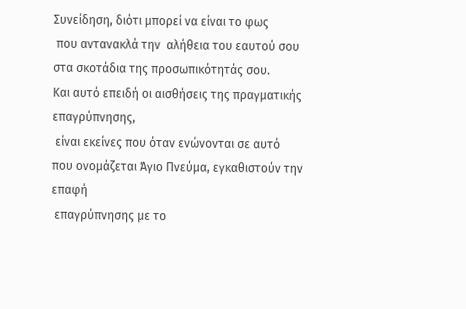Συνείδηση, διότι μπορεί να είναι το φως
 που αντανακλά την  αλήθεια του εαυτού σου
στα σκοτάδια της προσωπικότητάς σου.
Και αυτό επειδή οι αισθήσεις της πραγματικής επαγρύπνησης,
 είναι εκείνες που όταν ενώνονται σε αυτό
που ονομάζεται Άγιο Πνεύμα, εγκαθιστούν την επαφή
 επαγρύπνησης με το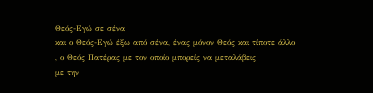Θεός-Εγώ σε σένα
και ο Θεός-Εγώ έξω από σένα, ένας μόνον Θεός και τίποτε άλλο
, ο Θεός Πατέρας με τον οποίο μπορείς να μεταλάβεις
με την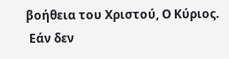βοήθεια του Χριστού, Ο Κύριος.
 Εάν δεν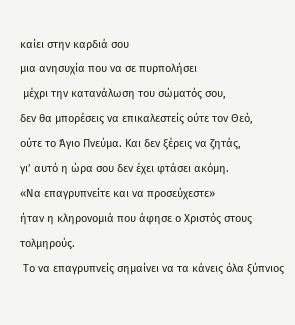καίει στην καρδιά σου
μια ανησυχία που να σε πυρπολήσει
 μέχρι την κατανάλωση του σώματός σου,
δεν θα μπορέσεις να επικαλεστείς ούτε τον Θεό,
ούτε το Άγιο Πνεύμα. Και δεν ξέρεις να ζητάς,
γι’ αυτό η ώρα σου δεν έχει φτάσει ακόμη.
«Να επαγρυπνείτε και να προσεύχεστε»
ήταν η κληρονομιά που άφησε ο Χριστός στους τολμηρούς.
 Το να επαγρυπνείς σημαίνει να τα κάνεις όλα ξύπνιος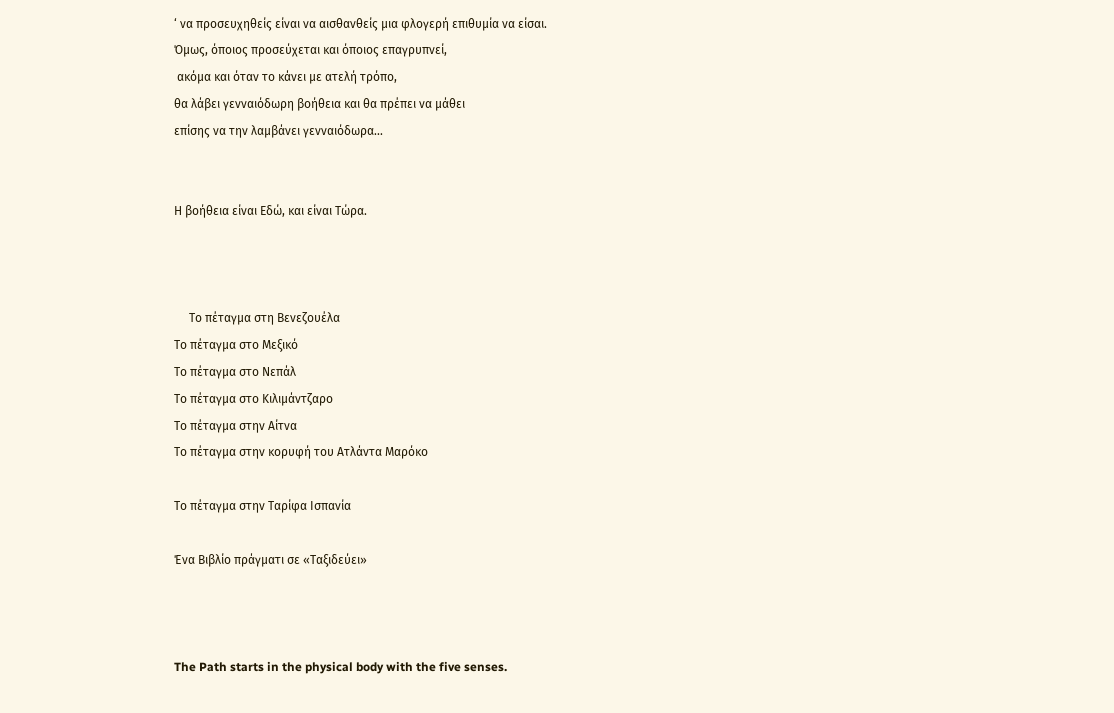‘ να προσευχηθείς είναι να αισθανθείς μια φλογερή επιθυμία να είσαι.
Όμως, όποιος προσεύχεται και όποιος επαγρυπνεί,
 ακόμα και όταν το κάνει με ατελή τρόπο,
θα λάβει γενναιόδωρη βοήθεια και θα πρέπει να μάθει
επίσης να την λαμβάνει γενναιόδωρα...


Η βοήθεια είναι Εδώ, και είναι Τώρα.



     Το πέταγμα στη Βενεζουέλα
Το πέταγμα στο Μεξικό
Το πέταγμα στο Νεπάλ
Το πέταγμα στο Κιλιμάντζαρο
Το πέταγμα στην Αίτνα
Το πέταγμα στην κορυφή του Ατλάντα Μαρόκο

Το πέταγμα στην Ταρίφα Ισπανία

Ένα Βιβλίο πράγματι σε «Ταξιδεύει»



The Path starts in the physical body with the five senses.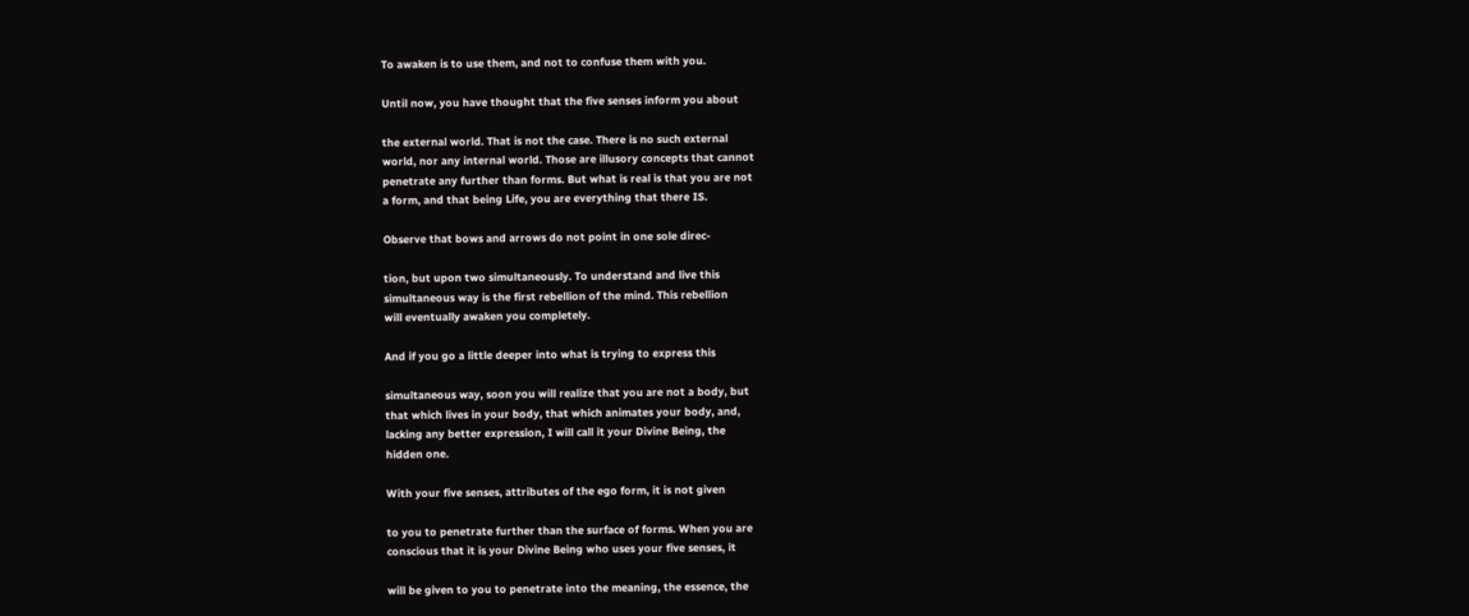To awaken is to use them, and not to confuse them with you.

Until now, you have thought that the five senses inform you about

the external world. That is not the case. There is no such external
world, nor any internal world. Those are illusory concepts that cannot
penetrate any further than forms. But what is real is that you are not
a form, and that being Life, you are everything that there IS.

Observe that bows and arrows do not point in one sole direc-

tion, but upon two simultaneously. To understand and live this
simultaneous way is the first rebellion of the mind. This rebellion
will eventually awaken you completely.

And if you go a little deeper into what is trying to express this

simultaneous way, soon you will realize that you are not a body, but
that which lives in your body, that which animates your body, and,
lacking any better expression, I will call it your Divine Being, the
hidden one.

With your five senses, attributes of the ego form, it is not given

to you to penetrate further than the surface of forms. When you are
conscious that it is your Divine Being who uses your five senses, it

will be given to you to penetrate into the meaning, the essence, the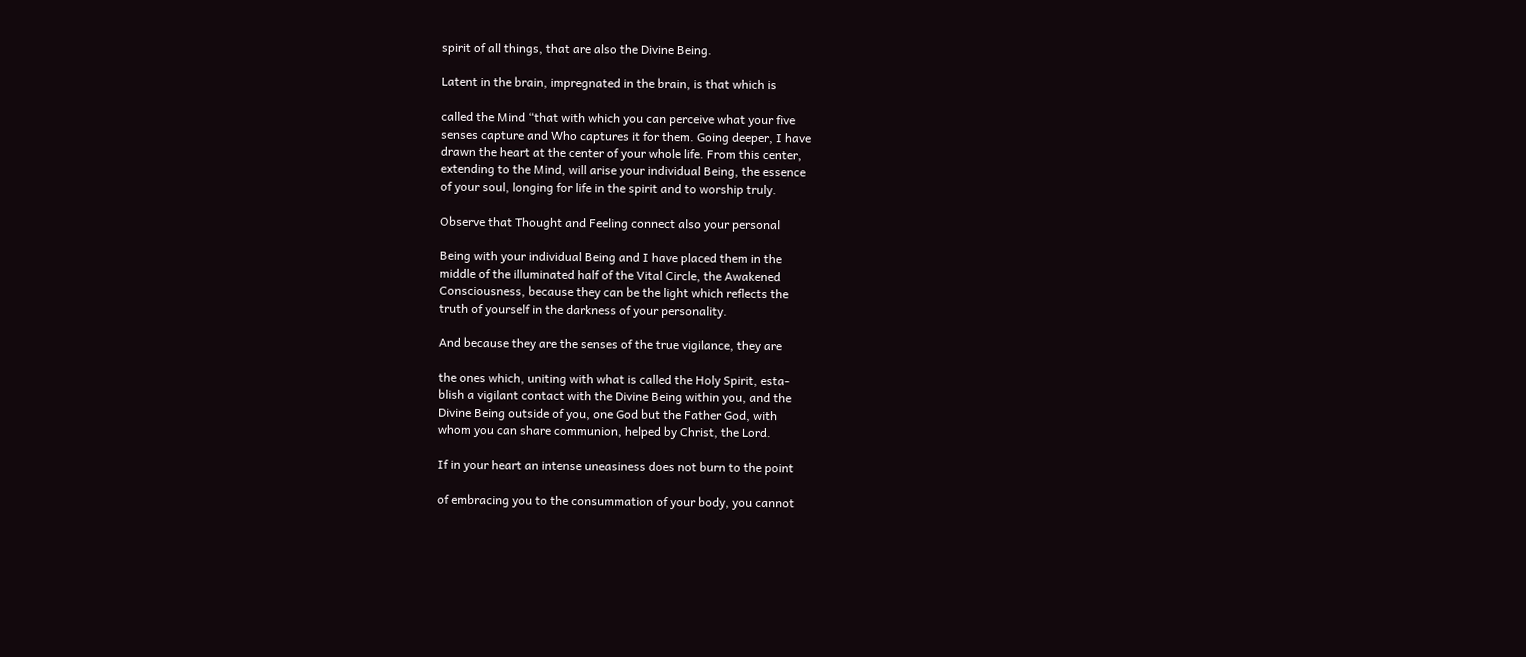spirit of all things, that are also the Divine Being.

Latent in the brain, impregnated in the brain, is that which is

called the Mind “that with which you can perceive what your five
senses capture and Who captures it for them. Going deeper, I have
drawn the heart at the center of your whole life. From this center,
extending to the Mind, will arise your individual Being, the essence
of your soul, longing for life in the spirit and to worship truly.

Observe that Thought and Feeling connect also your personal

Being with your individual Being and I have placed them in the
middle of the illuminated half of the Vital Circle, the Awakened
Consciousness, because they can be the light which reflects the
truth of yourself in the darkness of your personality.

And because they are the senses of the true vigilance, they are

the ones which, uniting with what is called the Holy Spirit, esta-
blish a vigilant contact with the Divine Being within you, and the
Divine Being outside of you, one God but the Father God, with
whom you can share communion, helped by Christ, the Lord.

If in your heart an intense uneasiness does not burn to the point

of embracing you to the consummation of your body, you cannot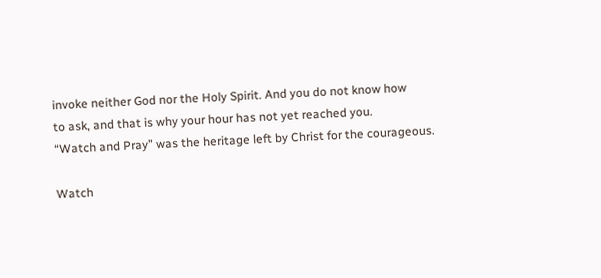invoke neither God nor the Holy Spirit. And you do not know how
to ask, and that is why your hour has not yet reached you.
“Watch and Pray” was the heritage left by Christ for the courageous.

Watch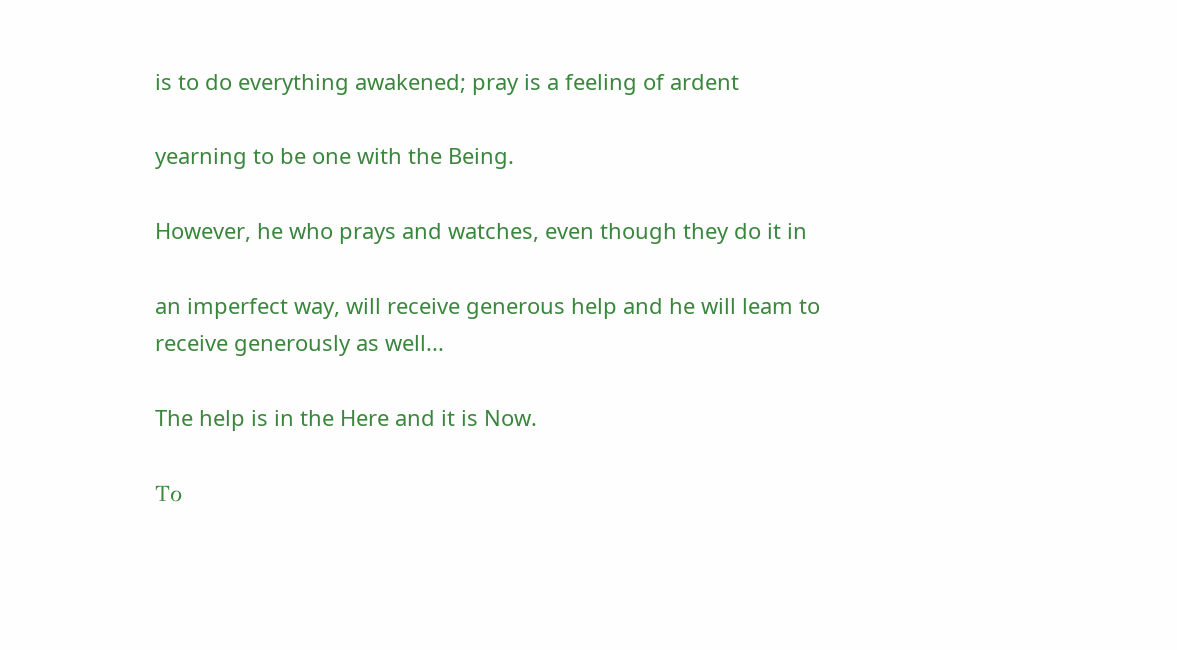is to do everything awakened; pray is a feeling of ardent

yearning to be one with the Being.

However, he who prays and watches, even though they do it in

an imperfect way, will receive generous help and he will leam to
receive generously as well...

The help is in the Here and it is Now.

Το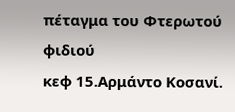πέταγμα του Φτερωτού φιδιού
κεφ 15.Αρμάντο Κοσανί.